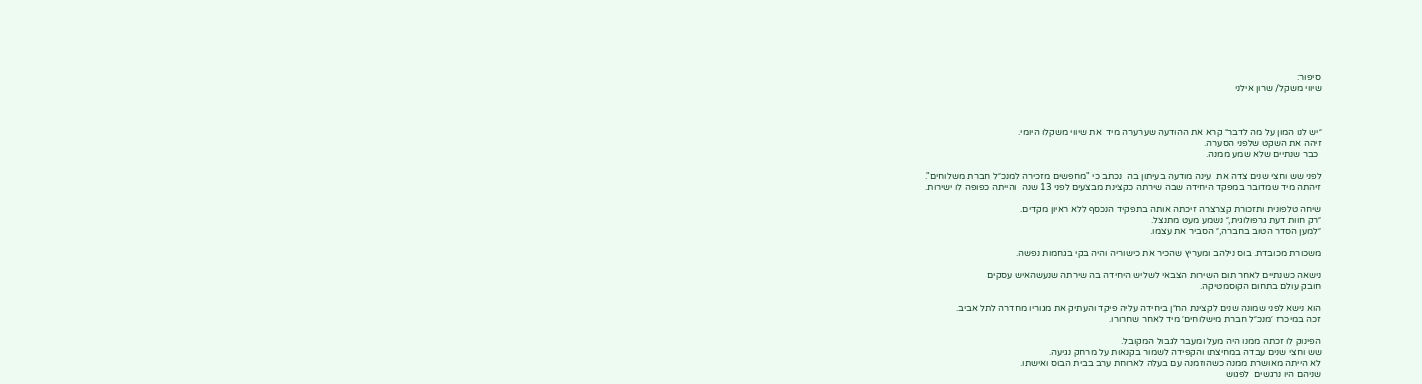סיפור:
שיווי משקל/ שרון אילני



״יש לנו המון על מה לדבר״ קרא את ההודעה שערערה מיד  את שיווי משקלו היומי.
זיהה את השקט שלפני הסערה.
 כבר שנתיים שלא שמע ממנה.

לפני שש וחצי שנים צדה את  עינה מודעה בעיתון בה  נכתב כי "מחפשים מזכירה למנכ״ל חברת משלוחים".
זיהתה מיד שמדובר במפקד היחידה שבה שירתה כקצינת מבצעים לפני 13 שנה  והייתה כפופה לו ישירות.

שיחה טלפונית ותזכורת קצרצרה זיכתה אותה בתפקיד הנכסף ללא ראיון מקדים.
״רק חוות דעת גרפולוגית,״ נשמע מעט מתנצל.
״למען הסדר הטוב בחברה,״ הסביר את עצמו.

משכורת מכובדת. בוס נילהב ומעריץ שהכיר את כישוריה והיה בקי בגחמות נפשה.

נישאה כשנתיים לאחר תום השירות הצבאי לשליש היחידה בה שירתה שנעשהאיש עסקים
חובק עולם בתחום הקוסמטיקה.

הוא נישא לפני שמונה שנים לקצינת הח״ן ביחידה עליה פיקד והעתיק את מגוריו מחדרה לתל אביב.
זכה במיכרז ׳מנכ״ל חברת מישלוחים׳ מיד לאחר שחרורו.

הפינוק לו זכתה ממנו היה מעל ומעבר לגבול המקובל.
שש וחצי שנים עבדה במחיצתו והקפידה לשמור בקנאות על מרחק נגיעה.
לא הייתה מאושרת ממנה כשהוזמנה עם בעלה לארוחת ערב בבית הבוס ואישתו.
שניהם היו נרגשים  לפגוש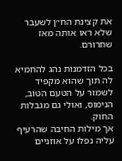את קצינת הח״ן לשעבר שלא ראו אותה מאז שחרורם.

בכל הזדמנות נהג להחמיא לה תוך שהוא מקפיד לשמור על הטעם הטוב, הנימוס, ואולי גם מגבלות החוק.
אך מילות החיבה שהרעיף עליה נפלו על אוזניים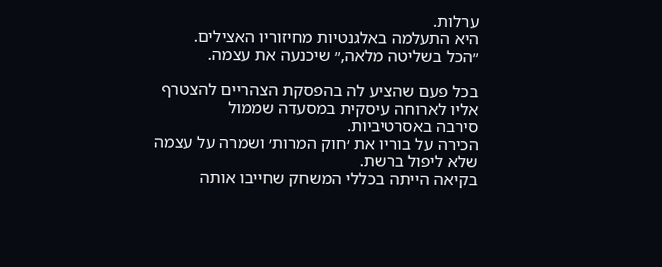ערלות.
היא התעלמה באלגנטיות מחיזוריו האצילים.
״הכל בשליטה מלאה,״ שיכנעה את עצמה.

בכל פעם שהציע לה בהפסקת הצהריים להצטרף אליו לארוחה עיסקית במסעדה שממול
סירבה באסרטיביות.
הכירה על בוריו את ׳חוק המרות׳ ושמרה על עצמה שלא ליפול ברשת.
בקיאה הייתה בכללי המשחק שחייבו אותה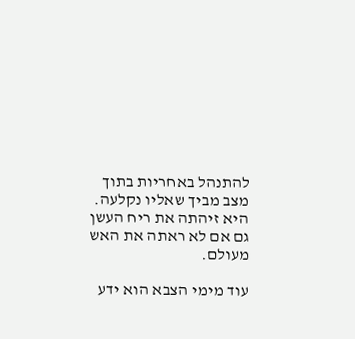להתנהל באחריות בתוך מצב מביך שאליו נקלעה.
היא זיהתה את ריח העשן גם אם לא ראתה את האש מעולם.

עוד מימי הצבא הוא ידע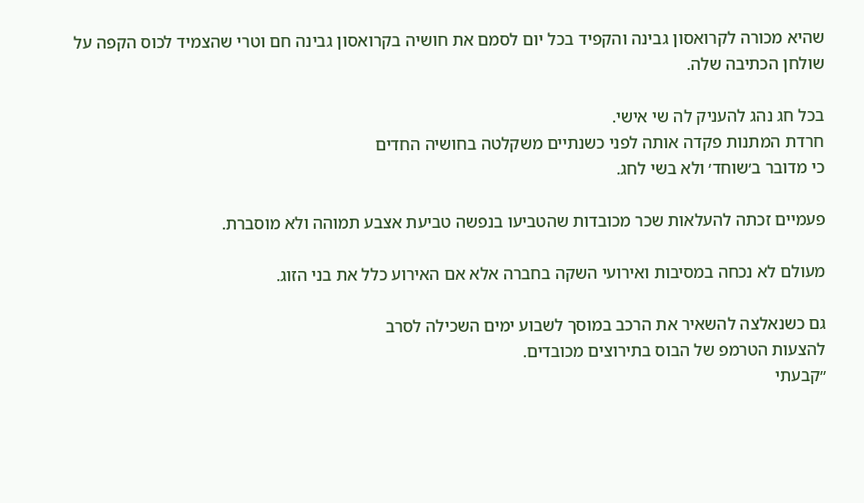שהיא מכורה לקרואסון גבינה והקפיד בכל יום לסמם את חושיה בקרואסון גבינה חם וטרי שהצמיד לכוס הקפה על שולחן הכתיבה שלה.

בכל חג נהג להעניק לה שי אישי.
חרדת המתנות פקדה אותה לפני כשנתיים משקלטה בחושיה החדים
כי מדובר ב׳שוחד׳ ולא בשי לחג.

פעמיים זכתה להעלאות שכר מכובדות שהטביעו בנפשה טביעת אצבע תמוהה ולא מוסברת.

מעולם לא נכחה במסיבות ואירועי השקה בחברה אלא אם האירוע כלל את בני הזוג.

גם כשנאלצה להשאיר את הרכב במוסך לשבוע ימים השכילה לסרב
להצעות הטרמפ של הבוס בתירוצים מכובדים.
״קבעתי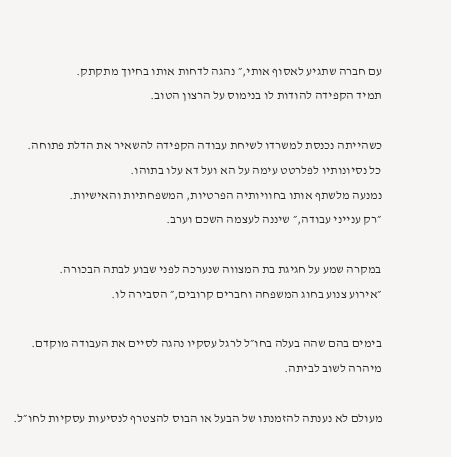עם חברה שתגיע לאסוף אותי,״ נהגה לדחות אותו בחיוך מתקתק.
תמיד הקפידה להודות לו בנימוס על הרצון הטוב.

כשהייתה נכנסת למשרדו לשיחת עבודה הקפידה להשאיר את הדלת פתוחה.
כל נסיונותיו לפלרטט עימה על הא ועל דא עלו בתוהו.
נמנעה מלשתף אותו בחוויותיה הפרטיות, המשפחתיות והאישיות.
״רק ענייני עבודה,״ שיננה לעצמה השכם וערב.

במקרה שמע על חגיגת בת המצווה שנערכה לפני שבוע לבתה הבכורה.
״אירוע צנוע בחוג המשפחה וחברים קרובים,״ הסבירה לו.

בימים בהם שהה בעלה בחו״ל לרגל עסקיו נהגה לסיים את העבודה מוקדם.
מיהרה לשוב לביתה.

מעולם לא נענתה להזמנתו של הבעל או הבוס להצטרף לנסיעות עסקיות לחו״ל.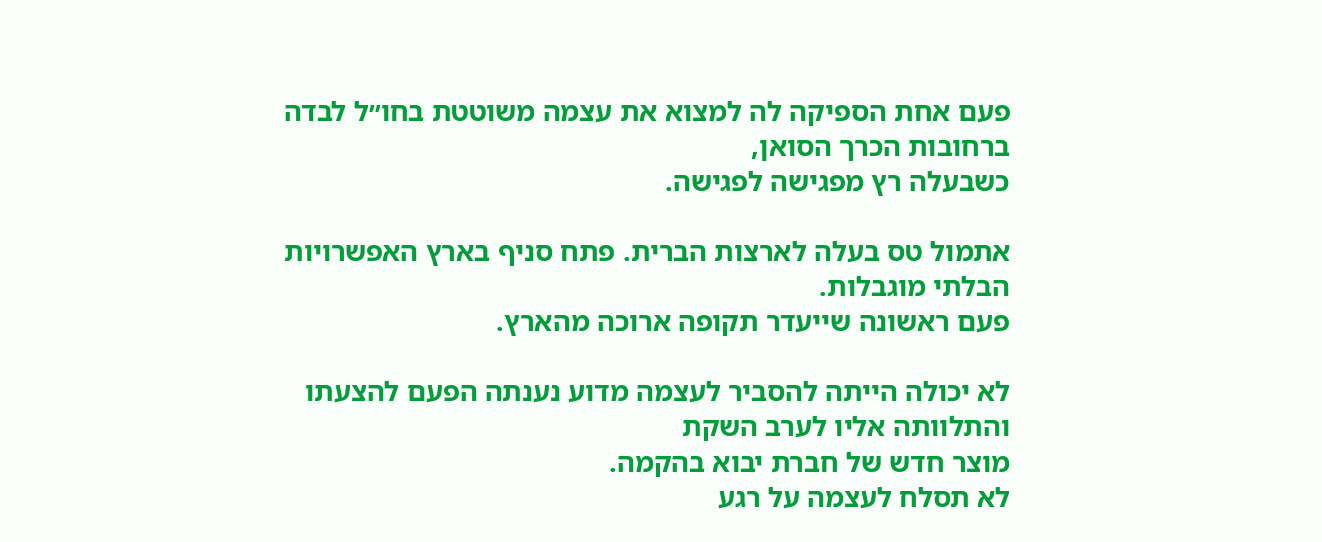פעם אחת הספיקה לה למצוא את עצמה משוטטת בחו״ל לבדה ברחובות הכרך הסואן,
כשבעלה רץ מפגישה לפגישה.

אתמול טס בעלה לארצות הברית. פתח סניף בארץ האפשרויות הבלתי מוגבלות.
פעם ראשונה שייעדר תקופה ארוכה מהארץ.

לא יכולה הייתה להסביר לעצמה מדוע נענתה הפעם להצעתו והתלוותה אליו לערב השקת
מוצר חדש של חברת יבוא בהקמה.
לא תסלח לעצמה על רגע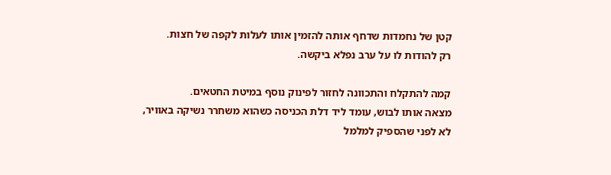קטן של נחמדות שדחף אותה להזמין אותו לעלות לקפה של חצות.
רק להודות לו על ערב נפלא ביקשה.

קמה להתקלח והתכוונה לחזור לפינוק נוסף במיטת החטאים.
מצאה אותו לבוש, עומד ליד דלת הכניסה כשהוא משחרר נשיקה באוויר,
לא לפני שהספיק למלמל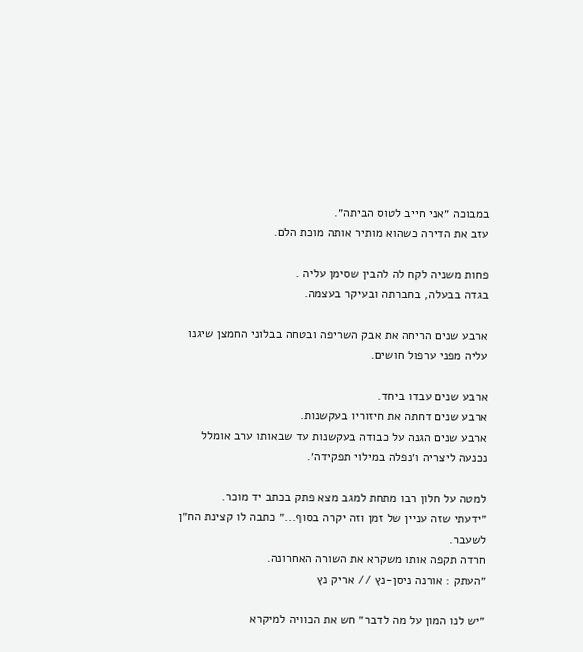במבוכה ״אני חייב לטוס הביתה״.
עזב את הדירה כשהוא מותיר אותה מוכת הלם.

פחות משניה לקח לה להבין שסימן עליה .
בגדה בבעלה, בחברתה ובעיקר בעצמה.

ארבע שנים הריחה את אבק השריפה ובטחה בבלוני החמצן שיגנו עליה מפני ערפול חושים.

ארבע שנים עבדו ביחד.
ארבע שנים דחתה את חיזוריו בעקשנות.
ארבע שנים הגנה על כבודה בעקשנות עד שבאותו ערב אומלל
נכנעה ליצריה ו׳נפלה במילוי תפקידה׳.

למטה על חלון רבו מתחת למגב מצא פתק בכתב יד מוכר.
״ידעתי שזה עניין של זמן וזה יקרה בסוף...״ כתבה לו קצינת הח״ן לשעבר.
חרדה תקפה אותו משקרא את השורה האחרונה.
״העתק : אורנה ניסן-נץ // אריק נץ

״יש לנו המון על מה לדבר״ חש את הכוויה למיקרא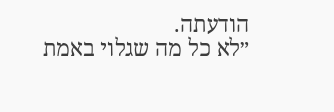הודעתה.
״לא כל מה שגלוי באמת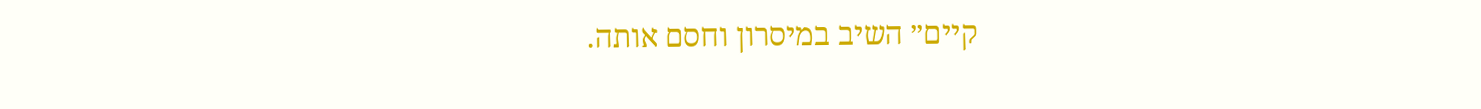קיים״ השיב במיסרון וחסם אותה.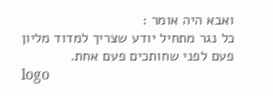ואבא היה אומר :
כל נגר מתחיל יודע שצריך למדוד מליון פעם לפני שחותכים פעם אחת.
logo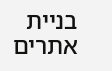בניית אתרים